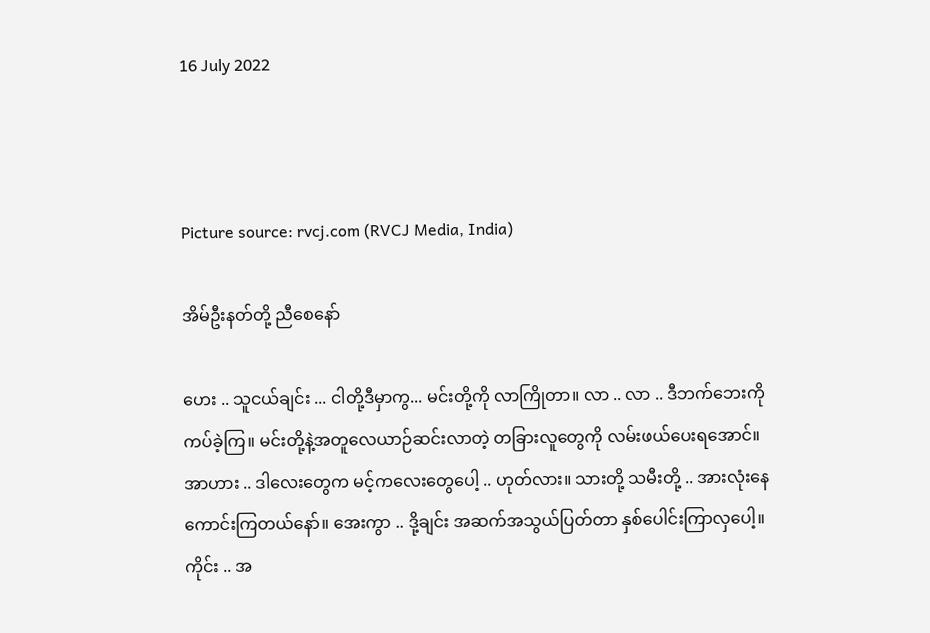16 July 2022



Picture source: rvcj.com (RVCJ Media, India)

အိမ်ဦးနတ်တို့ ညီစေနော်

ဟေး .. သူငယ်ချင်း ... ငါတို့ဒီမှာကွ... မင်းတို့ကို လာကြိုတာ။ လာ .. လာ .. ဒီဘက်ဘေးကိုကပ်ခဲ့ကြ။ မင်းတို့နဲ့အတူလေယာဉ်ဆင်းလာတဲ့ တခြားလူတွေကို လမ်းဖယ်ပေးရအောင်။ အာဟား .. ဒါလေးတွေက မင့်ကလေးတွေပေါ့ .. ဟုတ်လား။ သားတို့ သမီးတို့ .. အားလုံးနေကောင်းကြတယ်နော်။ အေးကွာ .. ဒို့ချင်း အဆက်အသွယ်ပြတ်တာ နှစ်ပေါင်းကြာလှပေါ့။ ကိုင်း .. အ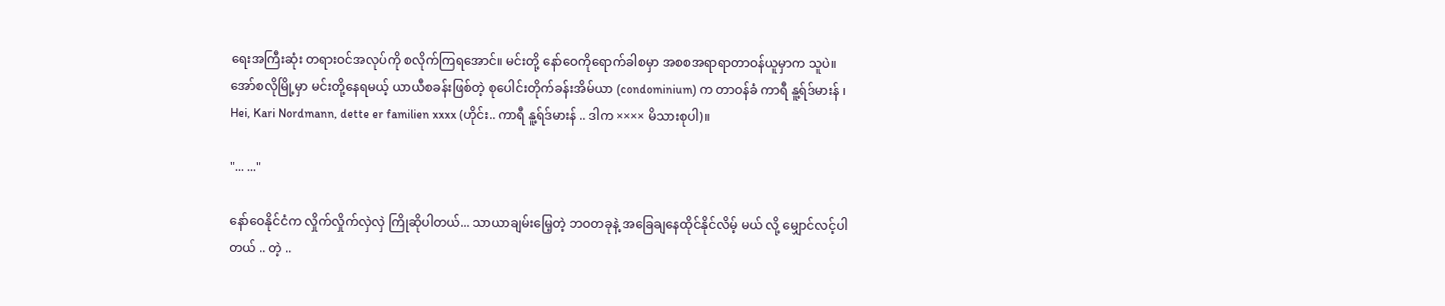ရေးအကြီးဆုံး တရားဝင်အလုပ်ကို စလိုက်ကြရအောင်။ မင်းတို့ နော်ဝေကိုရောက်ခါစမှာ အစစအရာရာတာဝန်ယူမှာက သူပဲ။ အော်စလိုမြို့မှာ မင်းတို့နေရမယ့် ယာယီစခန်းဖြစ်တဲ့ စုပေါင်းတိုက်ခန်းအိမ်ယာ (condominium) က တာဝန်ခံ ကာရီ နူ့ရ်ဒ်မားန် ၊ Hei, Kari Nordmann, dette er familien xxxx (ဟိုင်း.. ကာရီ နူ့ရ်ဒ်မားန် .. ဒါက ×××× မိသားစုပါ)။

"... ..."

နော်ဝေနိုင်ငံက လှိုက်လှိုက်လှဲလှဲ ကြိုဆိုပါတယ်... သာယာချမ်းမြေ့တဲ့ ဘဝတခုနဲ့ အခြေချနေထိုင်နိုင်လိမ့် မယ် လို့ မျှောင်လင့်ပါတယ် .. တဲ့ ..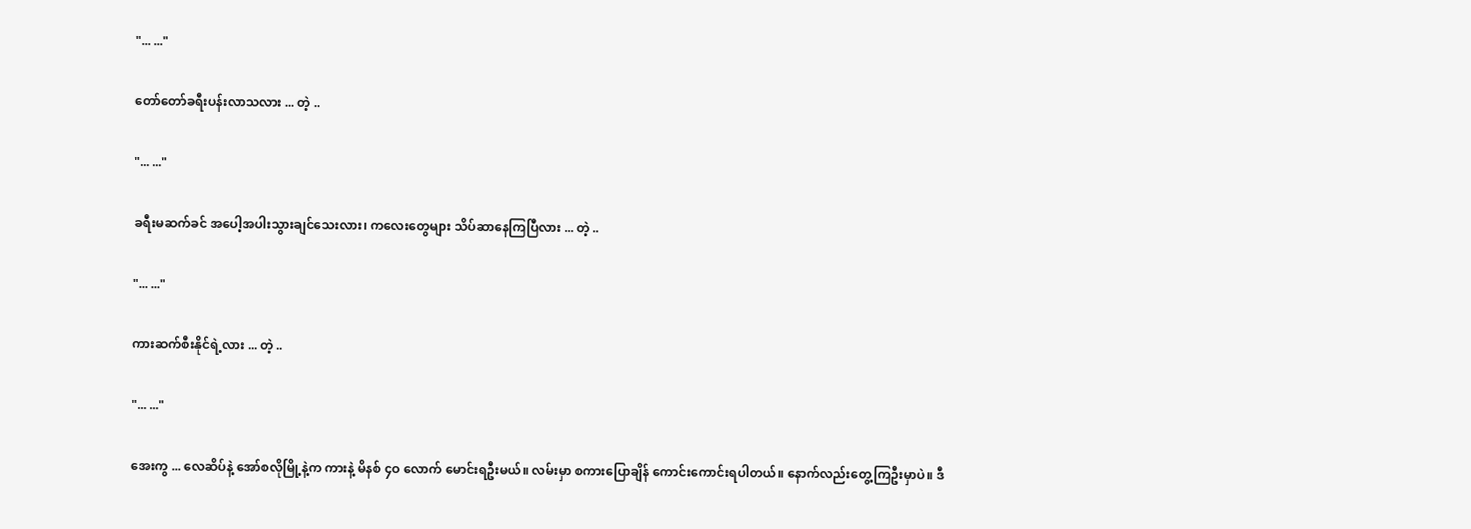"... ..."

တော်တော်ခရီးပန်းလာသလား ... တဲ့ ..

"... ..."

ခရီးမဆက်ခင် အပေါ့အပါးသွားချင်သေးလား၊ ကလေးတွေများ သိပ်ဆာနေကြပြီလား ... တဲ့ ..

"... ..."

ကားဆက်စီးနိုင်ရဲ့လား ... တဲ့ ..

"... ..."

အေးကွ ... လေဆိပ်နဲ့ အော်စလိုမြို့နဲ့က ကားနဲ့ မိနစ် ၄ဝ လောက် မောင်းရဦးမယ်။ လမ်းမှာ စကားပြောချိန် ကောင်းကောင်းရပါတယ်။ နောက်လည်းတွေ့ကြဦးမှာပဲ။ ဒီ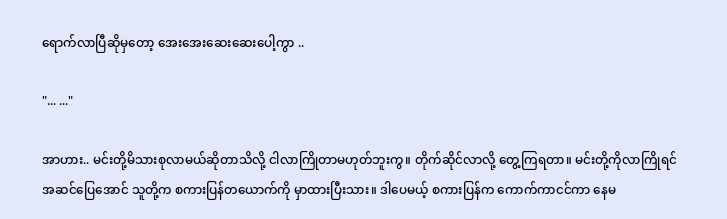ရောက်လာပြီဆိုမှတော့ အေးအေးဆေးဆေးပေါ့ကွာ ..

"... ..."

အာဟား.. မင်းတို့မိသားစုလာမယ်ဆိုတာသိလို့ ငါလာကြိုတာမဟုတ်ဘူးကွ။ တိုက်ဆိုင်လာလို့ တွေ့ကြရတာ။ မင်းတို့ကိုလာကြိုရင် အဆင်ပြေအောင် သူတို့က စကားပြန်တယောက်ကို မှာထားပြီးသား။ ဒါပေမယ့် စကားပြန်က ကောက်ကာငင်ကာ နေမ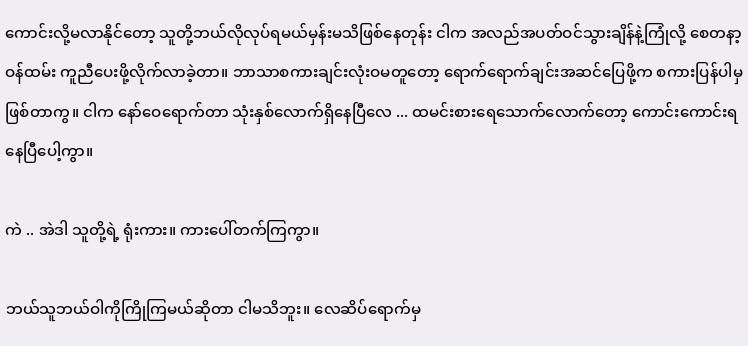ကောင်းလို့မလာနိုင်တော့ သူတို့ဘယ်လိုလုပ်ရမယ်မှန်းမသိဖြစ်နေတုန်း ငါက အလည်အပတ်ဝင်သွားချိန်နဲ့ကြုံလို့ စေတနာ့ဝန်ထမ်း ကူညီပေးဖို့လိုက်လာခဲ့တာ။ ဘာသာစကားချင်းလုံးဝမတူတော့ ရောက်ရောက်ချင်းအဆင်ပြေဖို့က စကားပြန်ပါမှဖြစ်တာကွ။ ငါက နော်ဝေရောက်တာ သုံးနှစ်လောက်ရှိနေပြီလေ ... ထမင်းစားရေသောက်လောက်တော့ ကောင်းကောင်းရနေပြီပေါ့ကွာ။

ကဲ .. အဲဒါ သူတို့ရဲ့ ရုံးကား။ ကားပေါ်တက်ကြကွာ။

ဘယ်သူဘယ်ဝါကိုကြိုကြမယ်ဆိုတာ ငါမသိဘူး။ လေဆိပ်ရောက်မှ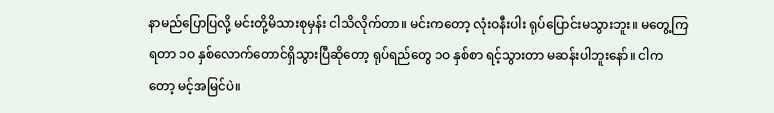နာမည်ပြောပြလို့ မင်းတို့မိသားစုမှန်း ငါသိလိုက်တာ။ မင်းကတော့ လုံးဝနီးပါး ရုပ်ပြောင်းမသွားဘူး။ မတွေ့ကြရတာ ၁ဝ နှစ်လောက်တောင်ရှိသွားပြီဆိုတော့ ရုပ်ရည်တွေ ၁ဝ နှစ်စာ ရင့်သွားတာ မဆန်းပါဘူးနော်။ ငါကတော့ မင့်အမြင်ပဲ။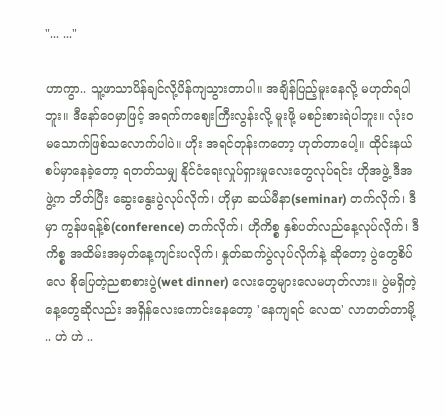"... ..."

ဟာကွာ.. သူ့ဖာသာပိန်ချင်လို့ပိန်ကျသွားတာပါ။ အချိန်ပြည့်မူးနေလို့ မဟုတ်ရပါဘူး။ ဒီနော်ဝေမှာဖြင့် အရက်ကဈေးကြီးလွန်းလို့ မူးဖို့ မစဉ်းစားရဲပါဘူး။ လုံးဝမသောက်ဖြစ်သလောက်ပါပဲ။ ဟိုး အရင်တုန်းကတော့ ဟုတ်တာပေါ့။ ထိုင်းနယ်စပ်မှာနေခဲ့တော့ ရတတ်သမျှ နိုင်ငံရေးလှုပ်ရှားမှုလေးတွေလုပ်ရင်း ဟိုအဖွဲ့ ဒီအဖွဲ့က ဘိတ်ပြီး ဆွေးနွေးပွဲလုပ်လိုက်၊ ဟိုမှာ ဆယ်မီနာ(seminar) တက်လိုက်၊ ဒီမှာ ကွန်ဖရန့်စ်(conference) တက်လိုက်၊ ဟိုကိစ္စ နှစ်ပတ်လည်နေ့လုပ်လိုက်၊ ဒီကိစ္စ အထိမ်းအမှတ်နေ့ကျင်းပလိုက်၊ နှုတ်ဆက်ပွဲလုပ်လိုက်နဲ့ ဆိုတော့ ပွဲတွေစိပ်လေ စိုပြေတဲ့ညစာစားပွဲ(wet dinner) လေးတွေများလေမဟုတ်လား။ ပွဲမရှိတဲ့နေ့တွေဆိုလည်း အရှိန်လေးကောင်းနေတော့ 'နေကျရင် လေထ' လာတတ်တာမို့ .. ဟဲ ဟဲ ..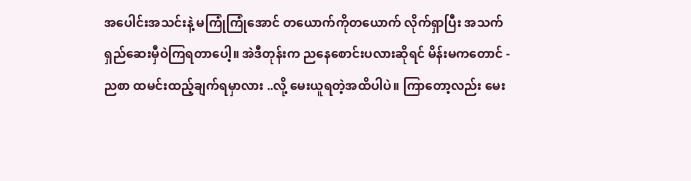အပေါင်းအသင်းနဲ့ မကြုံကြုံအောင် တယောက်ကိုတယောက် လိုက်ရှာပြီး အသက်ရှည်ဆေးမှီဝဲကြရတာပေါ့။ အဲဒီတုန်းက ညနေစောင်းပလားဆိုရင် မိန်းမကတောင် - ညစာ ထမင်းထည့်ချက်ရမှာလား ..လို့ မေးယူရတဲ့အထိပါပဲ။ ကြာတော့လည်း မေး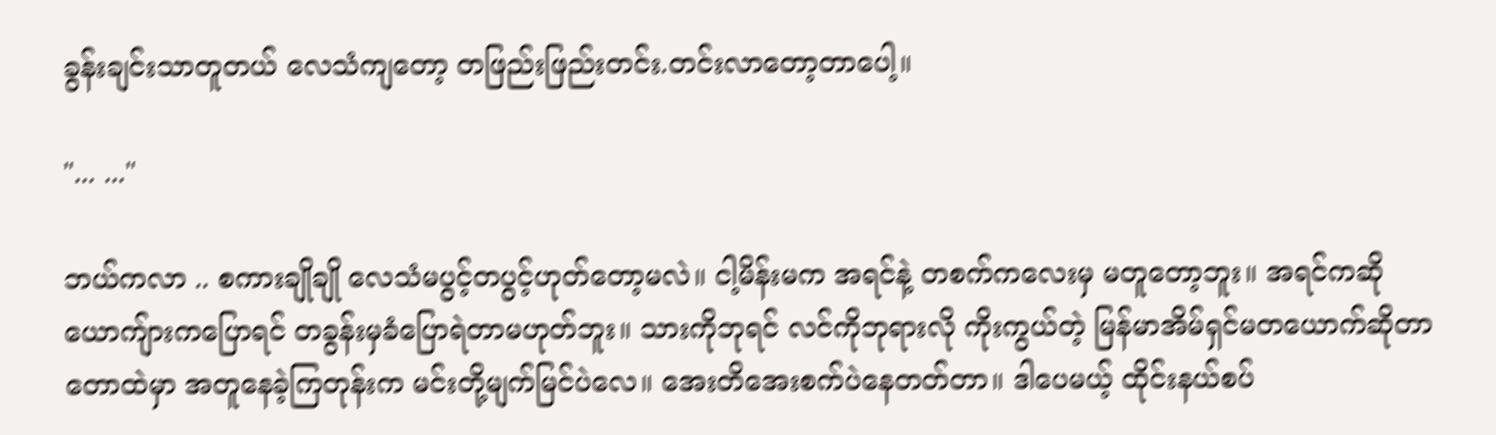ခွန်းချင်းသာတူတယ် လေသံကျတော့ တဖြည်းဖြည်းတင်း.တင်းလာတော့တာပေါ့။

"... ..."

ဘယ်ကလာ .. စကားချိုချို လေသံမပွင့်တပွင့်ဟုတ်တော့မလဲ။ ငါ့မိန်းမက အရင်နဲ့ တစက်ကလေးမှ မတူတော့ဘူး။ အရင်ကဆို ယောကျ်ားကပြောရင် တခွန်းမှခံပြောရဲတာမဟုတ်ဘူး။ သားကိုဘုရင် လင်ကိုဘုရားလို ကိုးကွယ်တဲ့ မြန်မာအိမ်ရှင်မတယောက်ဆိုတာ တောထဲမှာ အတူနေခဲ့ကြတုန်းက မင်းတို့မျက်မြင်ပဲလေ။ အေးတိအေးစက်ပဲနေတတ်တာ။ ဒါပေမယ့် ထိုင်းနယ်စပ်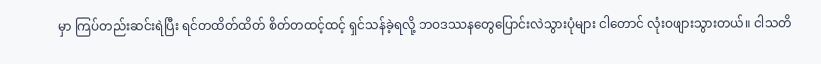မှာ ကြပ်တည်းဆင်းရဲပြီး ရင်တထိတ်ထိတ် စိတ်တထင့်ထင့် ရှင်သန်ခဲ့ရလို့ ဘဝဒဿနတွေပြောင်းလဲသွားပုံများ ငါတောင် လုံးဝဖျားသွားတယ်။ ငါသတိ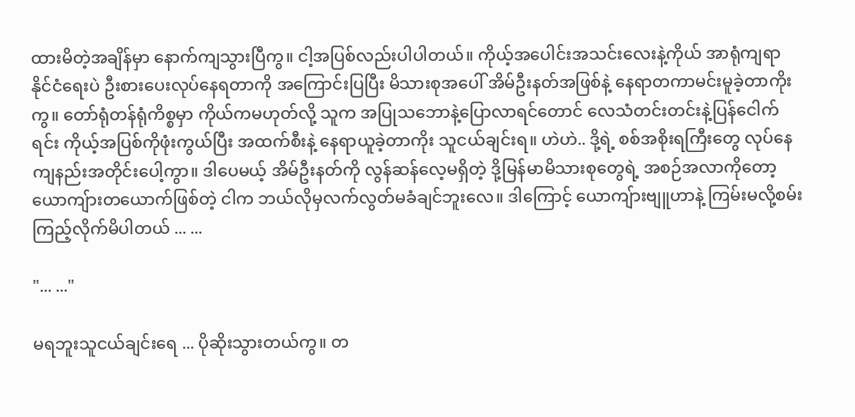ထားမိတဲ့အချိန်မှာ နောက်ကျသွားပြီကွ။ ငါ့အပြစ်လည်းပါပါတယ်။ ကိုယ့်အပေါင်းအသင်းလေးနဲ့ကိုယ် အာရုံကျရာ နိုင်ငံရေးပဲ ဦးစားပေးလုပ်နေရတာကို အကြောင်းပြပြီး မိသားစုအပေါ် အိမ်ဦးနတ်အဖြစ်နဲ့ နေရာတကာမင်းမူခဲ့တာကိုးကွ။ တော်ရုံတန်ရုံကိစ္စမှာ ကိုယ်ကမဟုတ်လို့ သူက အပြုသဘောနဲ့ပြောလာရင်တောင် လေသံတင်းတင်းနဲ့ပြန်ငေါက်ရင်း ကိုယ့်အပြစ်ကိုဖုံးကွယ်ပြီး အထက်စီးနဲ့ နေရာယူခဲ့တာကိုး သူငယ်ချင်းရ။ ဟဲဟဲ.. ဒို့ရဲ့ စစ်အစိုးရကြီးတွေ လုပ်နေကျနည်းအတိုင်းပေါ့ကွာ။ ဒါပေမယ့် အိမ်ဦးနတ်ကို လွန်ဆန်လေ့မရှိတဲ့ ဒို့မြန်မာမိသားစုတွေရဲ့ အစဉ်အလာကိုတော့ ယောကျ်ားတယောက်ဖြစ်တဲ့ ငါက ဘယ်လိုမှလက်လွတ်မခံချင်ဘူးလေ။ ဒါကြောင့် ယောကျ်ားဗျူဟာနဲ့ ကြမ်းမလို့စမ်းကြည့်လိုက်မိပါတယ် ... ...

"... ..."

မရဘူးသူငယ်ချင်းရေ ... ပိုဆိုးသွားတယ်ကွ။ တ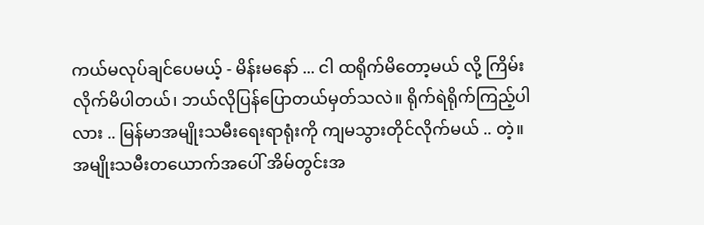ကယ်မလုပ်ချင်ပေမယ့် - မိန်းမနော် ... ငါ ထရိုက်မိတော့မယ် လို့ ကြိမ်းလိုက်မိပါတယ်၊ ဘယ်လိုပြန်ပြောတယ်မှတ်သလဲ။ ရိုက်ရဲရိုက်ကြည့်ပါလား .. မြန်မာအမျိုးသမီးရေးရာရုံးကို ကျမသွားတိုင်လိုက်မယ် .. တဲ့။ အမျိုးသမီးတယောက်အပေါ် အိမ်တွင်းအ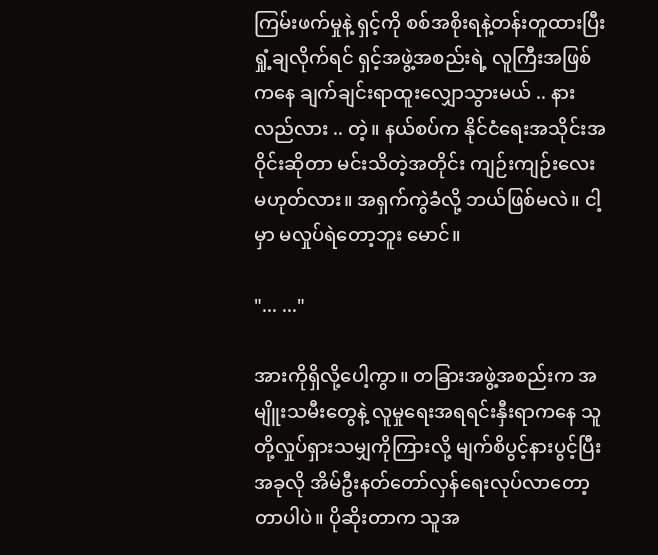ကြမ်းဖက်မှုနဲ့ ရှင့်ကို စစ်အစိုးရနဲ့တန်းတူထားပြီး ရှုံ့ချလိုက်ရင် ရှင့်အဖွဲ့အစည်းရဲ့ လူကြီးအဖြစ်ကနေ ချက်ချင်းရာထူးလျှောသွားမယ် .. နားလည်လား .. တဲ့။ နယ်စပ်က နိုင်ငံရေးအသိုင်းအဝိုင်းဆိုတာ မင်းသိတဲ့အတိုင်း ကျဉ်းကျဉ်းလေးမဟုတ်လား။ အရှက်ကွဲခံလို့ ဘယ်ဖြစ်မလဲ။ ငါ့မှာ မလှုပ်ရဲတော့ဘူး မောင်။

"... ..."

အားကိုရှိလို့ပေါ့ကွာ။ တခြားအဖွဲ့အစည်းက အမျိူးသမီးတွေနဲ့ လူမှုရေးအရရင်းနှီးရာကနေ သူတို့လှုပ်ရှားသမျှကိုကြားလို့ မျက်စိပွင့်နားပွင့်ပြီးအခုလို အိမ်ဦးနတ်တော်လှန်ရေးလုပ်လာတော့တာပါပဲ။ ပိုဆိုးတာက သူအ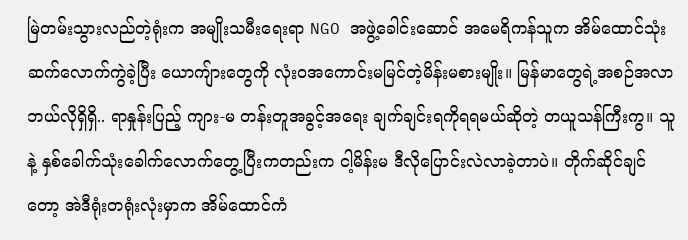မြဲတမ်းသွားလည်တဲ့ရုံးက အမျိုးသမီးရေးရာ NGO အဖွဲ့ခေါင်းဆောင် အမေရိကန်သူက အိမ်ထောင်သုံးဆက်လောက်ကွဲခဲ့ပြီး ယောကျ်ားတွေကို လုံးဝအကောင်းမမြင်တဲ့မိန်းမစားမျိုး။ မြန်မာတွေရဲ့အစဉ်အလာ ဘယ်လိုရှိရှိ.. ရာနှုန်းပြည့် ကျား-မ တန်းတူအခွင့်အရေး ချက်ချင်းရကိုရရမယ်ဆိုတဲ့ တယူသန်ကြီးကွ။ သူနဲ့ နှစ်ခေါက်သုံးခေါက်လောက်တွေ့ပြီးကတည်းက ငါ့မိန်းမ ဒီလိုပြောင်းလဲလာခဲ့တာပဲ။ တိုက်ဆိုင်ချင်တော့ အဲဒီရုံးတရုံးလုံးမှာက အိမ်ထောင်ကံ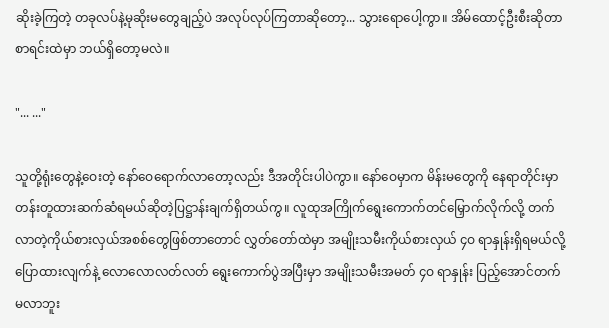ဆိုးခဲ့ကြတဲ့ တခုလပ်နဲ့မုဆိုးမတွေချည့်ပဲ အလုပ်လုပ်ကြတာဆိုတော့... သွားရောပေါ့ကွာ။ အိမ်ထောင့်ဦးစီးဆိုတာ စာရင်းထဲမှာ ဘယ်ရှိတော့မလဲ။

"... ..."

သူတို့ရုံးတွေနဲ့ဝေးတဲ့ နော်ဝေရောက်လာတော့လည်း ဒီအတိုင်းပါပဲကွာ။ နော်ဝေမှာက မိန်းမတွေကို နေရာတိုင်းမှာ တန်းတူထားဆက်ဆံရမယ်ဆိုတဲ့ပြဋ္ဌာန်းချက်ရှိတယ်ကွ။ လူထုအကြိုက်ရွေးကောက်တင်မြှောက်လိုက်လို့ တက်လာတဲ့ကိုယ်စားလှယ်အစစ်တွေဖြစ်တာတောင် လွှတ်တော်ထဲမှာ အမျိုးသမီးကိုယ်စားလှယ် ၄ဝ ရာနှုန်းရှိရမယ်လို့ပြောထားလျက်နဲ့ လောလောလတ်လတ် ရွေးကောက်ပွဲအပြီးမှာ အမျိုးသမီးအမတ် ၄ဝ ရာနှုန်း ပြည့်အောင်တက်မလာဘူး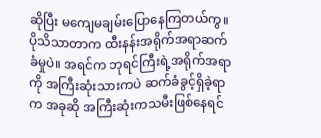ဆိုပြီး မကျေမချမ်းပြောနေကြတယ်ကွ။ ပိုသိသာတာက ထီးနန်းအရိုက်အရာဆက်ခံမှုပဲ။ အရင်က ဘုရင်ကြီးရဲ့အရိုက်အရာကို အကြီးဆုံးသားကပဲ ဆက်ခံခွင့်ရှိခဲ့ရာက အခုဆို အကြီးဆုံးကသမီးဖြစ်နေရင်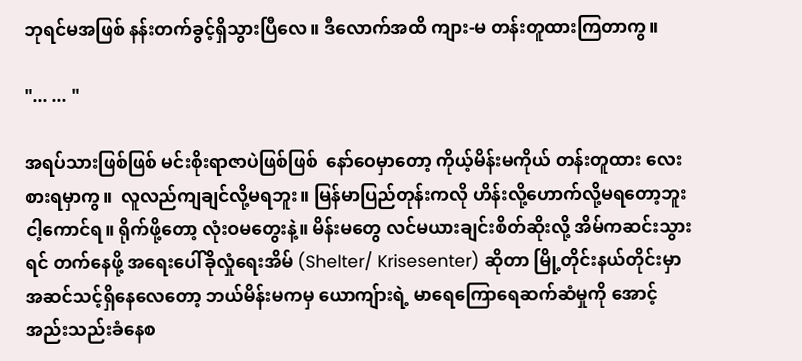ဘုရင်မအဖြစ် နန်းတက်ခွင့်ရှိသွားပြီလေ။ ဒီလောက်အထိ ကျား-မ တန်းတူထားကြတာကွ။

"... ... "

အရပ်သားဖြစ်ဖြစ် မင်းစိုးရာဇာပဲဖြစ်ဖြစ်  နော်ဝေမှာတော့ ကိုယ့်မိန်းမကိုယ် တန်းတူထား လေးစားရမှာကွ။  လူလည်ကျချင်လို့မရဘူး။ မြန်မာပြည်တုန်းကလို ဟိန်းလို့ဟောက်လို့မရတော့ဘူး ငါ့ကောင်ရ။ ရိုက်ဖို့တော့ လုံးဝမတွေးနဲ့။ မိန်းမတွေ လင်မယားချင်းစိတ်ဆိုးလို့ အိမ်ကဆင်းသွားရင် တက်နေဖို့ အရေးပေါ်ခိုလှုံရေးအိမ် (Shelter/ Krisesenter) ဆိုတာ မြို့တိုင်းနယ်တိုင်းမှာ အဆင်သင့်ရှိနေလေတော့ ဘယ်မိန်းမကမှ ယောကျ်ားရဲ့ မာရေကြောရေဆက်ဆံမှုကို အောင့်အည်းသည်းခံနေစ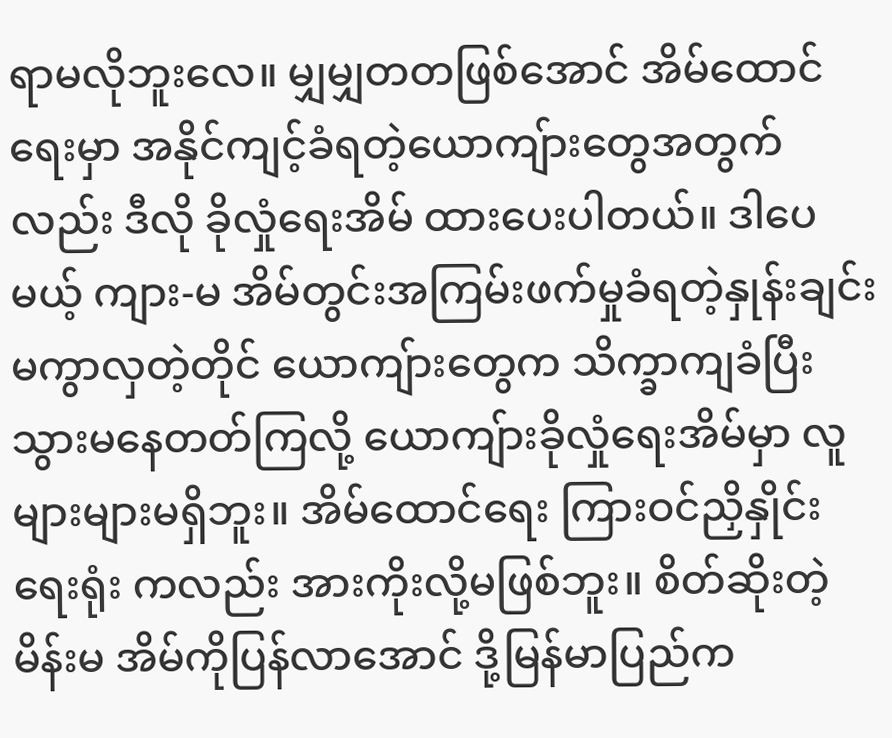ရာမလိုဘူးလေ။ မျှမျှတတဖြစ်အောင် အိမ်ထောင်ရေးမှာ အနိုင်ကျင့်ခံရတဲ့ယောကျ်ားတွေအတွက်လည်း ဒီလို ခိုလှုံရေးအိမ် ထားပေးပါတယ်။ ဒါပေမယ့် ကျား-မ အိမ်တွင်းအကြမ်းဖက်မှုခံရတဲ့နှုန်းချင်းမကွာလှတဲ့တိုင် ယောကျ်ားတွေက သိက္ခာကျခံပြီး သွားမနေတတ်ကြလို့ ယောကျ်ားခိုလှုံရေးအိမ်မှာ လူများများမရှိဘူး။ အိမ်ထောင်ရေး ကြားဝင်ညှိနှိုင်းရေးရုံး ကလည်း အားကိုးလို့မဖြစ်ဘူး။ စိတ်ဆိုးတဲ့မိန်းမ အိမ်ကိုပြန်လာအောင် ဒို့မြန်မာပြည်က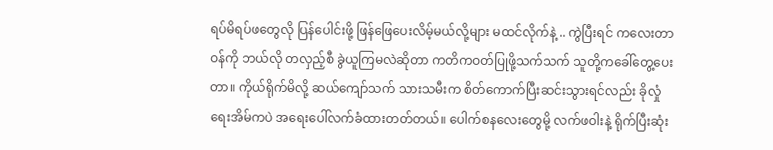ရပ်မိရပ်ဖတွေလို ပြန်ပေါင်းဖို့ ဖြန်ဖြေပေးလိမ့်မယ်လို့များ မထင်လိုက်နဲ့ .. ကွဲပြီးရင် ကလေးတာဝန်ကို ဘယ်လို တလှည့်စီ ခွဲယူကြမလဲဆိုတာ ကတိကဝတ်ပြုဖို့သက်သက် သူတို့ကခေါ်တွေ့ပေးတာ။ ကိုယ်ရိုက်မိလို့ ဆယ်ကျော်သက် သားသမီးက စိတ်ကောက်ပြီးဆင်းသွားရင်လည်း ခိုလှုံရေးအိမ်ကပဲ အရေးပေါ်လက်ခံထားတတ်တယ်။ ပေါက်စနလေးတွေမို့ လက်ဖဝါးနဲ့ ရိုက်ပြီးဆုံး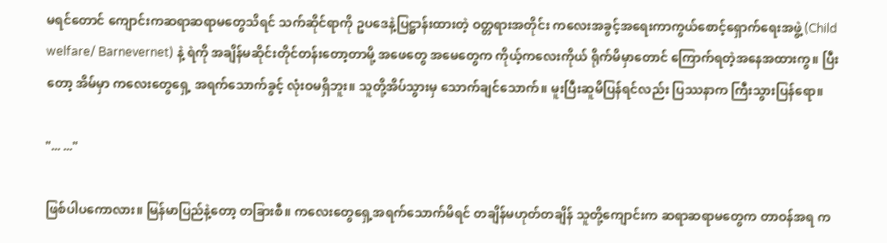မရင်တောင် ကျောင်းကဆရာဆရာမတွေသိရင် သက်ဆိုင်ရာကို ဥပဒေနဲ့ပြဋ္ဌာန်းထားတဲ့ ဝတ္တရားအတိုင်း ကလေးအခွင့်အရေးကာကွယ်စောင့်ရှောက်ရေးအဖွဲ့ (Child welfare/ Barnevernet) နဲ့ ရဲကို အချိန်မဆိုင်းတိုင်တန်းတော့တာမို့ အဖေတွေ အမေတွေက ကိုယ့်ကလေးကိုယ် ရိုက်မိမှာတောင် ကြောက်ရတဲ့အနေအထားကွ။ ပြီးတော့ အိမ်မှာ ကလေးတွေရှေ့ အရက်သောက်ခွင့် လုံးဝမရှိဘူး။ သူတို့အိပ်သွားမှ သောက်ချင်သောက်။ မူးပြီးဆူမိပြန်ရင်လည်း ပြဿနာက ကြီးသွားပြန်ရော။

"... ..."

ဖြစ်ပါပကောလား။ မြန်မာပြည်နဲ့တော့ တခြားစီ။ ကလေးတွေရှေ့အရက်သောက်မိရင် တချိန်မဟုတ်တချိန် သူတို့ကျောင်းက ဆရာဆရာမတွေက တာဝန်အရ က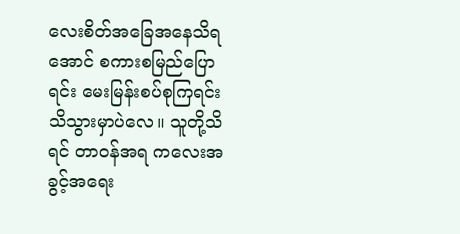လေးစိတ်အခြေအနေသိရအောင် စကားစမြည်ပြောရင်း မေးမြန်းစပ်စုကြရင်း သိသွားမှာပဲလေ။ သူတို့သိရင် တာဝန်အရ ကလေးအခွင့်အရေး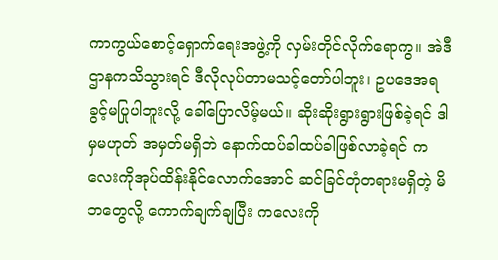ကာကွယ်စောင့်ရှောက်ရေးအဖွဲ့ကို လှမ်းတိုင်လိုက်ရောကွ။ အဲဒီဌာနကသိသွားရင် ဒီလိုလုပ်တာမသင့်တော်ပါဘူး၊ ဥပဒေအရခွင့်မပြုပါဘူးလို့ ခေါ်ပြောလိမ့်မယ်။ ဆိုးဆိုးရွားရွားဖြစ်ခဲ့ရင် ဒါမှမဟုတ် အမှတ်မရှိဘဲ နောက်ထပ်ခါထပ်ခါဖြစ်လာခဲ့ရင် ကလေးကိုအုပ်ထိန်းနိုင်လောက်အောင် ဆင်ခြင်တုံတရားမရှိတဲ့ မိဘတွေလို့ ကောက်ချက်ချပြီး ကလေးကို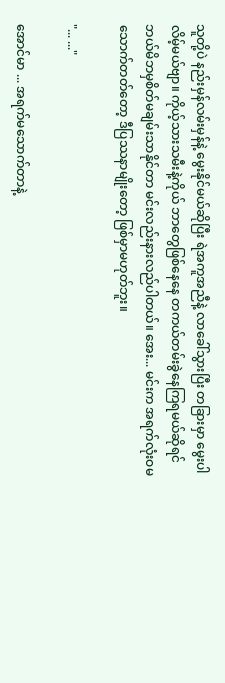သူတို့ပဲ နည်းမှန်လမ်းမှန်နဲ့ မွေးနိုင်မယ်ဆိုပြီး ရဲအကူအညီနဲ့ လာခေါ်သွားပြီး တခြားမှာ မွေးပါလိမ့်မယ်ဗျာ။ ကိုယ့်သားသမီးနဲ့ကိုယ် ဘာတွေဖြစ်နေနေ တကယ်တမ်းခွဲနေကြရမယ်ဆိုရင် ဘယ်မိဘမှစိတ်မချမ်းသာနိုင်တာ မင်းလည်းနားလည်ပါတယ်။ အေး... မင်းက အရက်လုံးဝမသောက်တတ်တော့ ဒီပြဿနာမျိုးတော့ ဖြစ်မှာမဟုတ်ဘူး။

"... ..."

အောင်မာ ... အရက်မသောက်တာနဲ့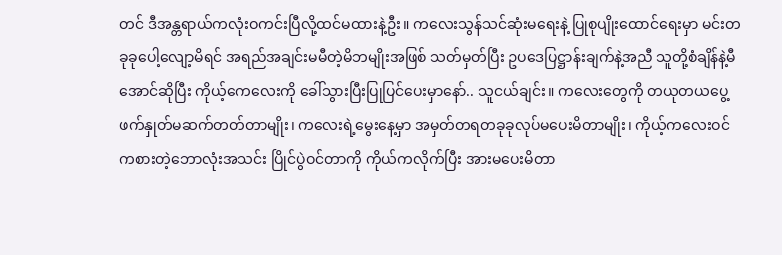တင် ဒီအန္တရာယ်ကလုံးဝကင်းပြီလို့ထင်မထားနဲ့ဦး။ ကလေးသွန်သင်ဆုံးမရေးနဲ့ ပြုစုပျိုးထောင်ရေးမှာ မင်းတခုခုပေါ့လျော့မိရင် အရည်အချင်းမမီတဲ့မိဘမျိုးအဖြစ် သတ်မှတ်ပြီး ဥပဒေပြဋ္ဌာန်းချက်နဲ့အညီ သူတို့စံချိန်နဲ့မီအောင်ဆိုပြီး ကိုယ့်ကေလေးကို ခေါ်သွားပြီးပြုပြင်ပေးမှာနော်.. သူငယ်ချင်း။ ကလေးတွေကို တယုတယပွေ့ဖက်နှုတ်မဆက်တတ်တာမျိုး၊ ကလေးရဲ့မွေးနေ့မှာ အမှတ်တရတခုခုလုပ်မပေးမိတာမျိုး၊ ကိုယ့်ကလေးဝင်ကစားတဲ့ဘောလုံးအသင်း ပြိုင်ပွဲဝင်တာကို ကိုယ်ကလိုက်ပြီး အားမပေးမိတာ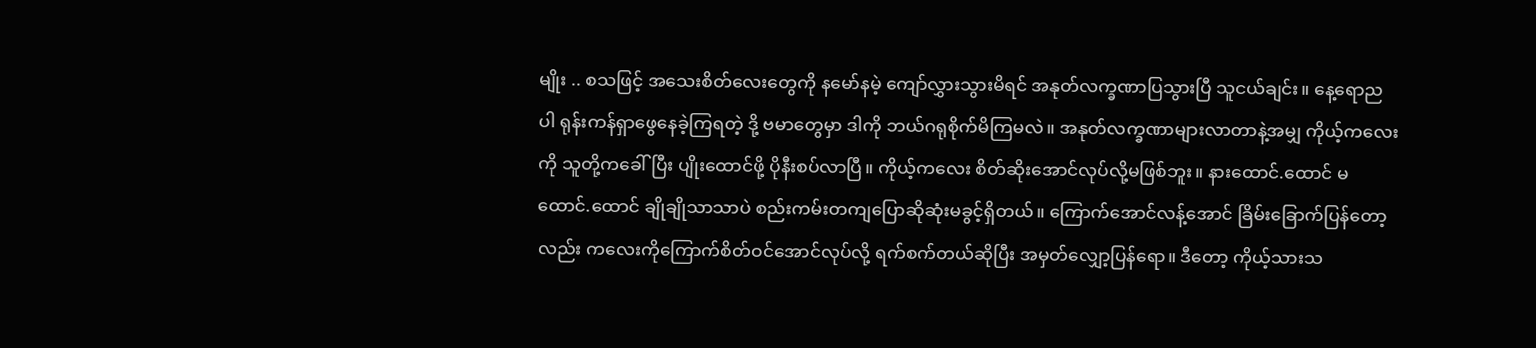မျိုး .. စသဖြင့် အသေးစိတ်လေးတွေကို နမော်နမဲ့ ကျော်လွှားသွားမိရင် အနုတ်လက္ခဏာပြသွားပြီ သူငယ်ချင်း။ နေ့ရောညပါ ရုန်းကန်ရှာဖွေနေခဲ့ကြရတဲ့ ဒို့ ဗမာတွေမှာ ဒါကို ဘယ်ဂရုစိုက်မိကြမလဲ။ အနုတ်လက္ခဏာများလာတာနဲ့အမျှ ကိုယ့်ကလေးကို သူတို့ကခေါ်ပြီး ပျိုးထောင်ဖို့ ပိုနီးစပ်လာပြီ။ ကိုယ့်ကလေး စိတ်ဆိုးအောင်လုပ်လို့မဖြစ်ဘူး။ နားထောင်.ထောင် မထောင်.ထောင် ချိုချိုသာသာပဲ စည်းကမ်းတကျပြောဆိုဆုံးမခွင့်ရှိတယ်။ ကြောက်အောင်လန့်အောင် ခြိမ်းခြောက်ပြန်တော့လည်း ကလေးကိုကြောက်စိတ်ဝင်အောင်လုပ်လို့ ရက်စက်တယ်ဆိုပြီး အမှတ်လျှော့ပြန်ရော။ ဒီတော့ ကိုယ့်သားသ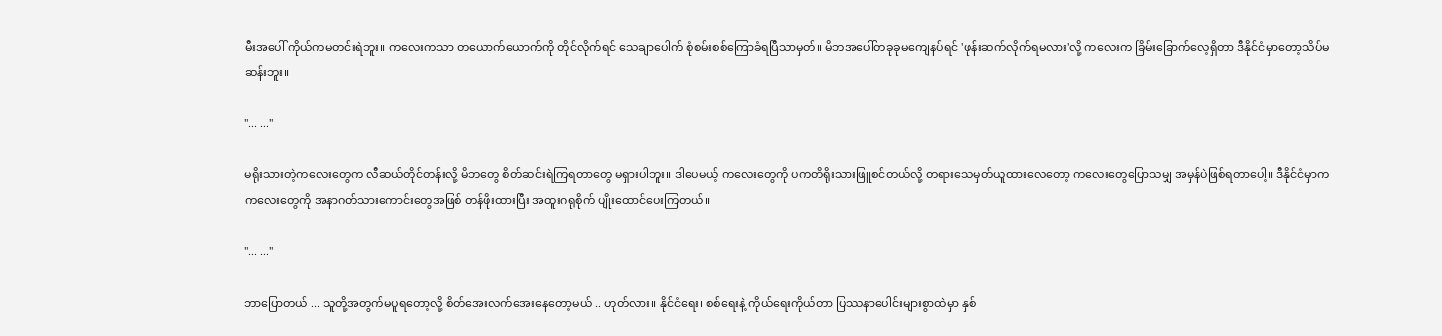မီးအပေါ် ကိုယ်ကမတင်းရဲဘူး။ ကလေးကသာ တယောက်ယောက်ကို တိုင်လိုက်ရင် သေချာပေါက် စုံစမ်းစစ်ကြောခံရပြီသာမှတ်။ မိဘအပေါ်တခုခုမကျေနပ်ရင် 'ဖုန်းဆက်လိုက်ရမလား'လို့ ကလေးက ခြိမ်းခြောက်လေ့ရှိတာ ဒီနိုင်ငံမှာတော့သိပ်မဆန်းဘူး။

"... ..."

မရိုးသားတဲ့ကလေးတွေက လီဆယ်တိုင်တန်းလို့ မိဘတွေ စိတ်ဆင်းရဲကြရတာတွေ မရှားပါဘူး။ ဒါပေမယ့် ကလေးတွေကို ပကတိရိုးသားဖြူစင်တယ်လို့ တရားသေမှတ်ယူထားလေတော့ ကလေးတွေပြောသမျှ အမှန်ပဲဖြစ်ရတာပေါ့။ ဒီနိုင်ငံမှာက ကလေးတွေကို အနာဂတ်သားကောင်းတွေအဖြစ် တန်ဖိုးထားပြီး အထူးဂရုစိုက် ပျိုးထောင်ပေးကြတယ်။

"... ..."

ဘာပြောတယ် ... သူတို့အတွက်မပူရတော့လို့ စိတ်အေးလက်အေးနေတော့မယ် .. ဟုတ်လား။ နိုင်ငံရေး၊ စစ်ရေးနဲ့ ကိုယ်ရေးကိုယ်တာ ပြဿနာပေါင်းများစွာထဲမှာ နှစ်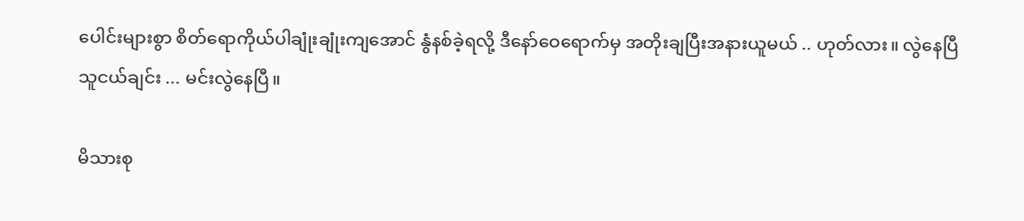ပေါင်းများစွာ စိတ်ရောကိုယ်ပါချုံးချုံးကျအောင် နွံနစ်ခဲ့ရလို့ ဒီနော်ဝေရောက်မှ အတိုးချပြီးအနားယူမယ် .. ဟုတ်လား။ လွဲနေပြီ သူငယ်ချင်း ... မင်းလွဲနေပြီ။

မိသားစု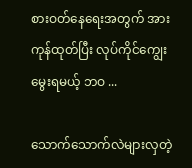စားဝတ်နေရေးအတွက် အားကုန်ထုတ်ပြီး လုပ်ကိုင်ကျွေးမွေးရမယ့် ဘဝ ...

သောက်သောက်လဲများလှတဲ့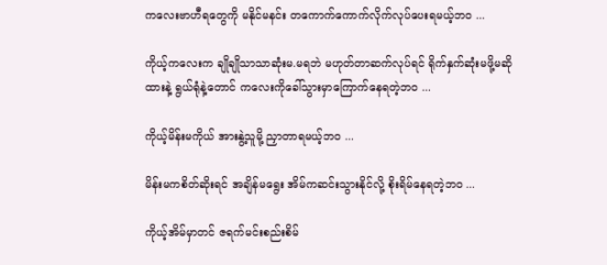ကလေးဗာဟီရတွေကို မနိုင်မနင်း တကောက်ကောက်လိုက်လုပ်ပေးရမယ့်ဘဝ ...

ကိုယ့်ကလေးက ချိုချိုသာသာဆုံးမ.မရဘဲ မဟုတ်တာဆက်လုပ်ရင် ရိုက်နှက်ဆုံးမဖို့မဆိုထားနဲ့ ရွယ်ရုံနဲ့တောင် ကလေးကိုခေါ်သွားမှာကြောက်နေရတဲ့ဘဝ ...

ကိုယ့်မိန်းမကိုယ် အားနွဲ့သူမို့ ညှာတာရမယ့်ဘဝ ...

မိန်းမကစိတ်ဆိုးရင် အချိန်မရွေး အိမ်ကဆင်းသွားနိုင်လို့ စိုးရိမ်နေရတဲ့ဘဝ ...

ကိုယ့်အိမ်မှာတင် ဇရက်မင်းစည်းစိမ်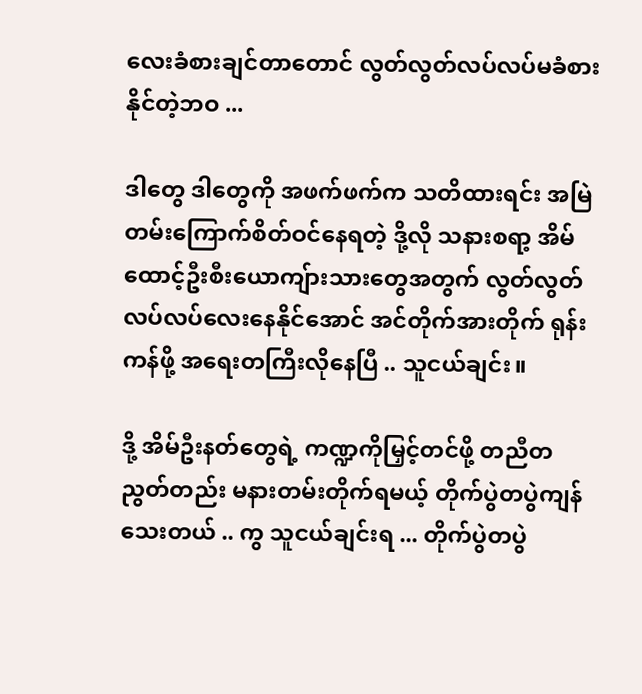လေးခံစားချင်တာတောင် လွတ်လွတ်လပ်လပ်မခံစားနိုင်တဲ့ဘဝ ...

ဒါတွေ ဒါတွေကို အဖက်ဖက်က သတိထားရင်း အမြဲတမ်းကြောက်စိတ်ဝင်နေရတဲ့ ဒို့လို သနားစရာ့ အိမ်ထောင့်ဦးစီးယောကျ်ားသားတွေအတွက် လွတ်လွတ်လပ်လပ်လေးနေနိုင်အောင် အင်တိုက်အားတိုက် ရုန်းကန်ဖို့ အရေးတကြီးလိုနေပြီ .. သူငယ်ချင်း။

ဒို့ အိမ်ဦးနတ်တွေရဲ့ ကဏ္ဍကိုမြှင့်တင်ဖို့ တညီတညွတ်တည်း မနားတမ်းတိုက်ရမယ့် တိုက်ပွဲတပွဲကျန်သေးတယ် .. ကွ သူငယ်ချင်းရ ... တိုက်ပွဲတပွဲ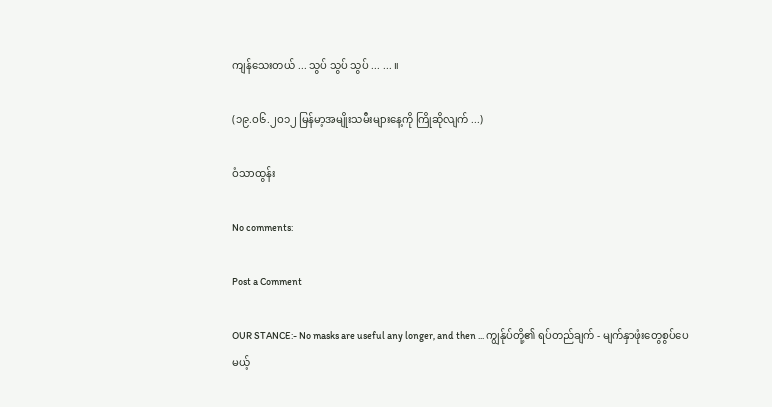ကျန်သေးတယ် ... သွပ် သွပ် သွပ် ... ... ။

(၁၉.ဝ၆.၂ဝ၁၂ မြန်မာ့အမျိုးသမီးများနေ့ကို ကြိုဆိုလျက် ...)

ဝံသာထွန်း

No comments:

Post a Comment

OUR STANCE:- No masks are useful any longer, and then ... ကျွန်ုပ်တို့၏ ရပ်တည်ချက် - မျက်နှာဖုံးတွေစွပ်ပေမယ့်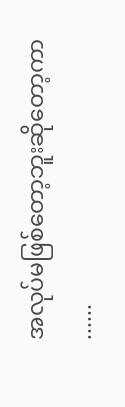အလုပ်မဖြစ်တော့ဘူးဆိုတော့ကာ ......